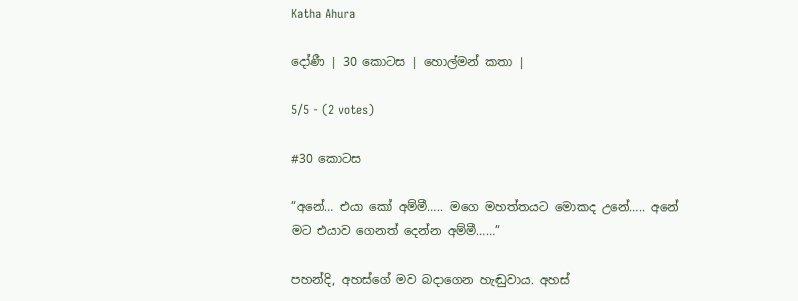Katha Ahura

දෝණී | 30 කොටස | හොල්මන් කතා |

5/5 - (2 votes)

#30 කොටස

“අනේ… එයා කෝ අම්මී….. මගෙ මහත්තයට මොකද උනේ….. අනේ මට එයාව ගෙනත් දෙන්න අම්මී……”

පහන්දි, අහස්ගේ මව බදාගෙන හැඬුවාය. අහස්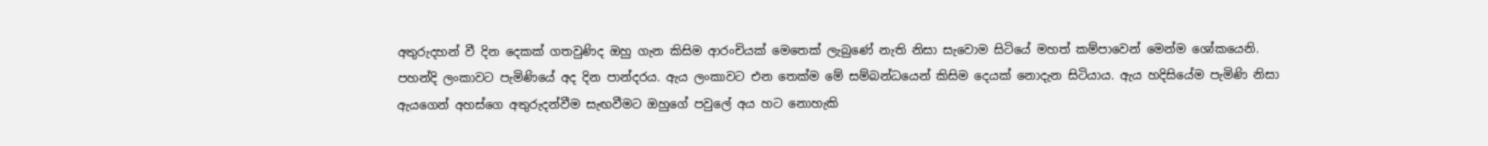අතුරුදහන් වී දින දෙකක් ගතවුණිද ඔහු ගැන කිසිම ආරංචියක් මෙතෙක් ලැබුණේ නැති නිසා සැවොම සිටියේ මහත් කම්පාවෙන් මෙන්ම ශෝකයෙනි. පහන්දි ලංකාවට පැමිණියේ අද දින පාන්දරය. ඇය ලංකාවට එන තෙක්ම මේ සම්බන්ධයෙන් කිසිම දෙයක් නොදැන සිටියාය. ඇය හදිසියේම පැමිණි නිසා ඇයගෙන් අහස්ගෙ අතුරුදන්වීම සැඟවීමට ඔහුගේ පවුලේ අය හට නොහැකි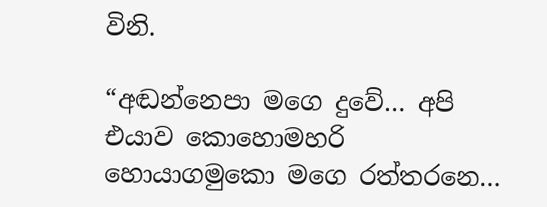විනි.

“අඬන්නෙපා මගෙ දුවේ… අපි එයාව කොහොමහරි හොයාගමුකො මගෙ රත්තරනෙ…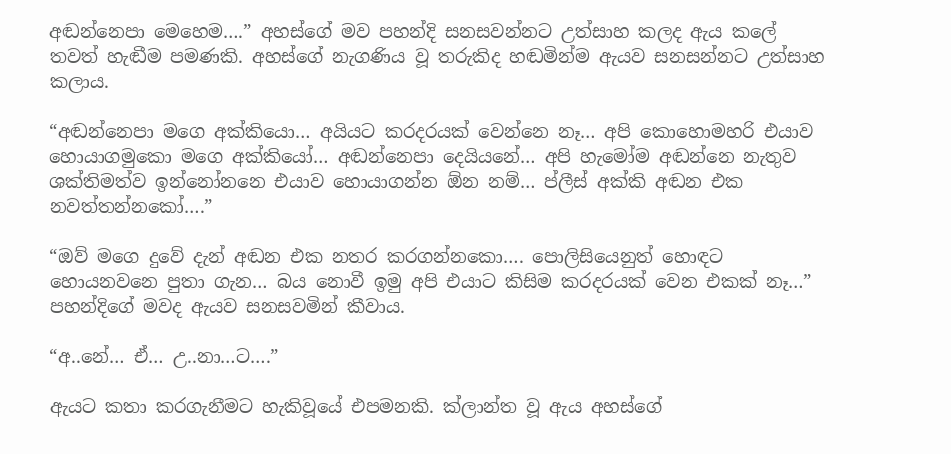අඬන්නෙපා මෙහෙම….” අහස්ගේ මව පහන්දි සනසවන්නට උත්සාහ කලද ඇය කලේ තවත් හැඬීම පමණකි. අහස්ගේ නැගණිය වූ තරුකිද හඬමින්ම ඇයව සනසන්නට උත්සාහ කලාය.

“අඬන්නෙපා මගෙ අක්කියො… අයියට කරදරයක් වෙන්නෙ නෑ… අපි කොහොමහරි එයාව හොයාගමුකො මගෙ අක්කියෝ… අඬන්නෙපා දෙයියනේ… අපි හැමෝම අඬන්නෙ නැතුව ශක්තිමත්ව ඉන්නෝනනෙ එයාව හොයාගන්න ඕන නම්… ප්ලීස් අක්කි අඬන එක නවත්තන්නකෝ….”

“ඔව් මගෙ දුවේ දැන් අඬන එක නතර කරගන්නකො…. පොලිසියෙනුත් හොඳට හොයනවනෙ පුතා ගැන… බය නොවී ඉමු අපි එයාට කිසිම කරදරයක් වෙන එකක් නෑ…” පහන්දිගේ මවද ඇයව සනසවමින් කීවාය.

“අ..නේ… ඒ… උ..නා…ට….”

ඇයට කතා කරගැනීමට හැකිවූයේ එපමනකි. ක්ලාන්ත වූ ඇය අහස්ගේ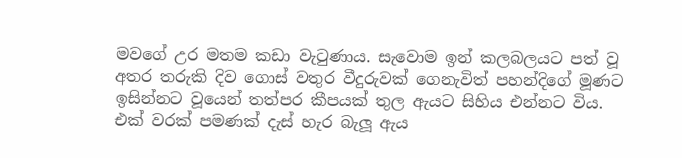මවගේ උර මතම කඩා වැටුණාය. සැවොම ඉන් කලබලයට පත් වූ අතර තරුකි දිව ගොස් වතුර වීදුරුවක් ගෙනැවිත් පහන්දිගේ මූණට ඉසින්නට වූයෙන් තත්පර කීපයක් තුල ඇයට සිහිය එන්නට විය. එක් වරක් පමණක් දැස් හැර බැලූ ඇය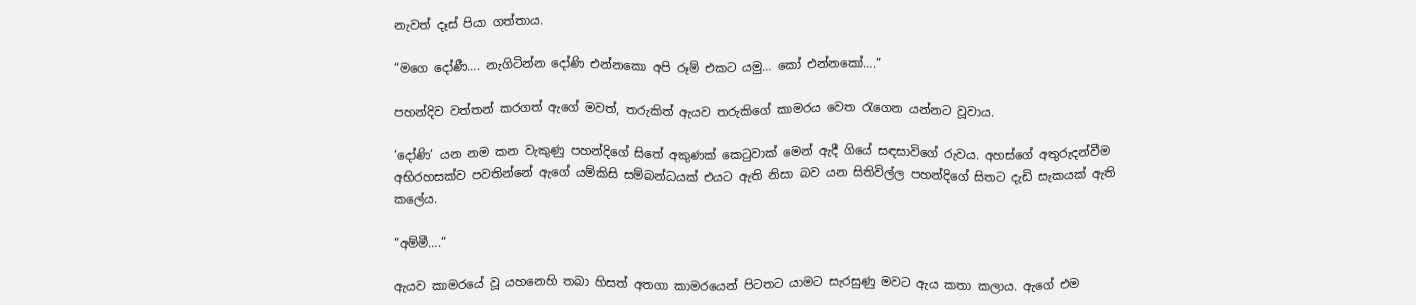නැවත් දෑස් පියා ගත්තාය.

“මගෙ දෝණී…. නැගිටින්න දෝණි එන්නකො අපි රූම් එකට යමු… කෝ එන්නකෝ….”

පහන්දිව වත්තන් කරගත් ඇගේ මවත්, තරුකිත් ඇයව තරුකිගේ කාමරය වෙත රැගෙන යන්නට වූවාය.

‘දෝණි’ යන නම කන වැකුණු පහන්දිගේ සිතේ අකුණක් කෙටුවාක් මෙන් ඇදී ගියේ සඳසාවිගේ රුවය. අහස්ගේ අතුරුදන්වීම අභිරහසක්ව පවතින්නේ ඇගේ යම්කිසි සම්බන්ධයක් එයට ඇති නිසා බව යන සිතිවිල්ල පහන්දිගේ සිතට දැඩි සැකයක් ඇති කලේය.

“අම්මී….”

ඇයව කාමරයේ වූ යහනෙහි තබා හිසත් අතගා කාමරයෙන් පිටතට යාමට සැරසුණු මවට ඇය කතා කලාය. ඇගේ එම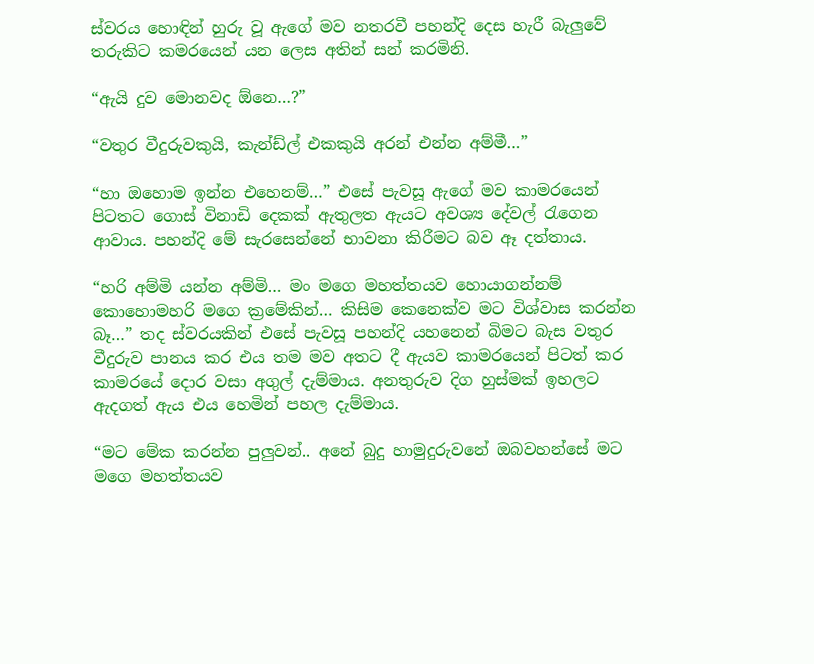ස්වරය හොඳින් හුරු වූ ඇගේ මව නතරවී පහන්දි දෙස හැරී බැලුවේ තරුකිට කමරයෙන් යන ලෙස අතින් සන් කරමිනි.

“ඇයි දුව මොනවද ඕනෙ…?”

“වතුර වීදුරුවකුයි, කැන්ඩ්ල් එකකුයි අරන් එන්න අම්මී…”

“හා ඔහොම ඉන්න එහෙනම්…” එසේ පැවසූ ඇගේ මව කාමරයෙන් පිටතට ගොස් විනාඩි දෙකක් ඇතුලත ඇයට අවශ්‍ය දේවල් රැගෙන ආවාය. පහන්දි මේ සැරසෙන්නේ භාවනා කිරීමට බව ඈ දත්තාය.

“හරි අම්මි යන්න අම්මි… මං මගෙ මහත්තයව හොයාගන්නම් කොහොමහරි මගෙ ක්‍රමේකින්… කිසිම කෙනෙක්ව මට විශ්වාස කරන්න බෑ…” තද ස්වරයකින් එසේ පැවසූ පහන්දි යහනෙන් බිමට බැස වතුර වීදුරුව පානය කර එය තම මව අතට දී ඇයව කාමරයෙන් පිටත් කර කාමරයේ දොර වසා අගුල් දැම්මාය. අනතුරුව දිග හුස්මක් ඉහලට ඇදගත් ඇය එය හෙමින් පහල දැම්මාය.

“මට මේක කරන්න පුලුවන්.. අනේ බුදු හාමුදුරුවනේ ඔබවහන්සේ මට මගෙ මහත්තයව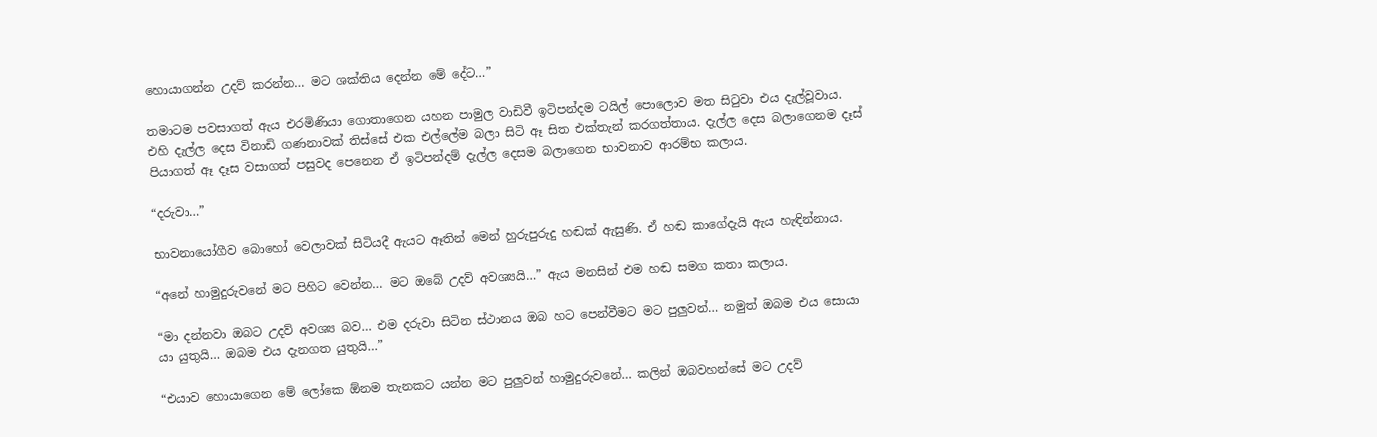හොයාගන්න උදව් කරන්න… මට ශක්තිය දෙන්න මේ දේට…”

තමාටම පවසාගත් ඇය එරමිණියා ගොතාගෙන යහන පාමුල වාඩිවී ඉටිපන්දම ටයිල් පොලොව මත සිටුවා එය දැල්වූවාය. එහි දැල්ල දෙස විනාඩි ගණනාවක් තිස්සේ එක එල්ලේම බලා සිටි ඈ සිත එක්තැන් කරගත්තාය. දැල්ල දෙස බලාගෙනම දෑස් පියාගත් ඈ දෑස වසාගත් පසුවද පෙනෙන ඒ ඉටිපන්දම් දැල්ල දෙසම බලාගෙන භාවනා‍ව ආරම්භ කලාය.

“දරුවා…”

භාවනායෝගීව බොහෝ වෙලාවක් සිටියදී ඇයට ඈතින් මෙන් හුරුපුරුදු හඬක් ඇසුණි. ඒ හඬ කාගේදැයි ඇය හැඳින්නාය.

“අනේ හාමුදුරුවනේ මට පිහිට වෙන්න… මට ඔබේ උදව් අවශ්‍යයි…” ඇය මනසින් එම හඬ සමග කතා කලාය.

“මා දන්නවා ඔබට උදව් අවශ්‍ය බව… එම දරුවා සිටින ස්ථානය ඔබ හට පෙන්වීමට මට පුලුවන්… නමුත් ඔබම එය සොයා යා යුතුයි… ඔබම එය දැනගත යුතුයි…”

“එයාව හොයාගෙන මේ ලෝකෙ ඕනම තැනකට යන්න මට පුලුවන් හාමුදුරුවනේ… කලින් ඔබවහන්සේ මට උදව්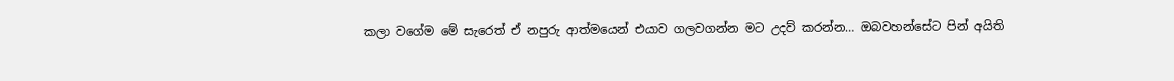කලා වගේම මේ සැරෙත් ඒ නපුරු ආත්මයෙන් එයාව ගලවගන්න මට උදව් කරන්න… ඔබවහන්සේට පින් අයිති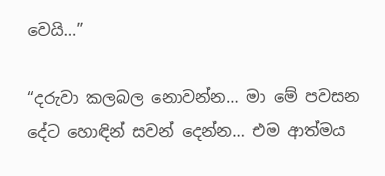වෙයි…”

“දරුවා කලබල නොවන්න… මා මේ පවසන දේට හොඳින් සවන් දෙන්න… එම ආත්මය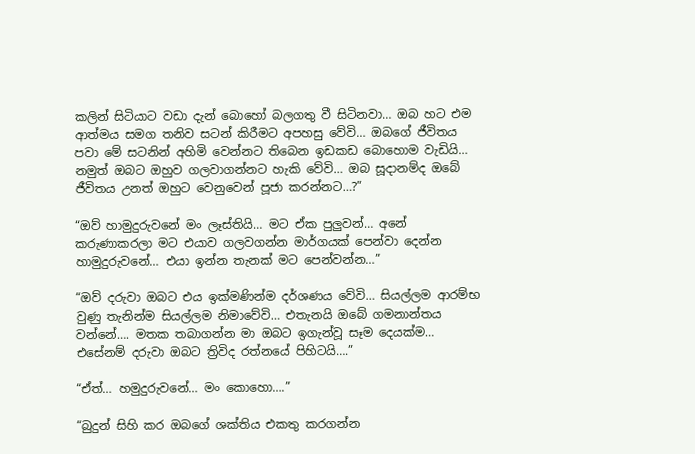කලින් සිටියාට වඩා දැන් බොහෝ බලගතු වී සිටිනවා… ඔබ හට එම ආත්මය සමග තනිව සටන් කිරීමට අපහසු වේවි… ඔබගේ ජීවිතය පවා මේ සටනින් අහිමි වෙන්නට තිබෙන ඉඩකඩ බොහොම වැඩියි… නමුත් ඔබට ඔහුව ගලවාගන්නට හැකි වේවි… ඔබ සූදානම්ද ඔබේ ජීවිතය උනත් ඔහුට වෙනුවෙන් පූජා කරන්නට…?”

“ඔව් හාමුදුරුවනේ මං ලෑස්තියි… මට ඒක පුලුවන්… අනේ කරුණාකරලා මට එයාව ගලවගන්න මාර්ගයක් පෙන්වා දෙන්න හාමුදුරුවනේ… එයා ඉන්න තැනක් මට පෙන්වන්න…”

“ඔව් දරුවා ඔබට එය ඉක්මණින්ම දර්ශණය වේවි… සියල්ල‍ම ආරම්භ වුණු තැනින්ම සියල්ලම නිමාවේවි… එතැනයි ඔබේ ගමනාන්තය වන්නේ…. මතක තබාගන්න මා ඔබට ඉගැන්වූ සෑම දෙයක්ම… එසේනම් දරුවා ඔබට ත්‍රිවිද රත්නයේ පිහිටයි….”

“ඒත්… හමුදුරුවනේ… මං කොහො….”

“බුදුන් සිහි කර ඔබගේ ශක්තිය එකතු කරගන්න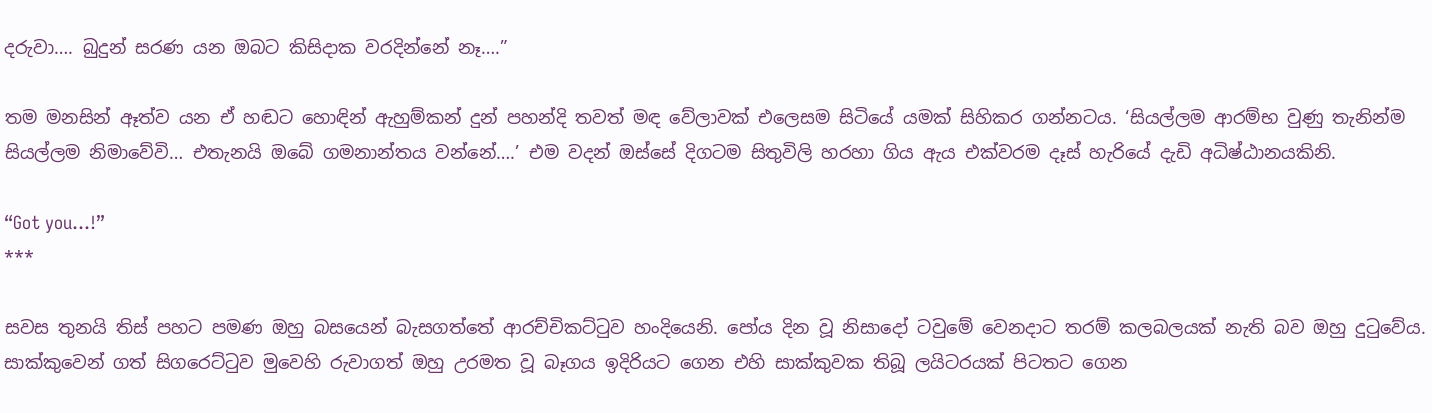දරුවා…. බුදුන් සරණ යන ඔබට කිසිදාක වරදින්නේ නෑ….”

තම මනසින් ඈත්ව යන ඒ හඬට හොඳින් ඇහුම්කන් දුන් පහන්දි තවත් මඳ වේලාවක් එලෙසම සිටියේ යමක් සිහිකර ගන්නටය. ‘සියල්ල‍ම ආරම්භ වුණු තැනින්ම සියල්ලම නිමාවේවි… එතැනයි ඔබේ ගමනාන්තය වන්නේ….’ එම වදන් ඔස්සේ දිගටම සිතුවිලි හරහා ගිය ඇය එක්වරම දෑස් හැරියේ දැඩි අධිෂ්ඨානයකිනි.

“Got you…!”
***

සවස තුනයි තිස් පහට පමණ ඔහු බසයෙන් බැසගත්තේ ආරච්චිකට්ටුව හංදියෙනි. පෝය දින වූ නිසාදෝ ටවුමේ වෙනදාට තරම් කලබලයක් නැති බව ඔහු දුටුවේය. සාක්කුවෙන් ගත් සිගරෙට්ටුව මුවෙහි රුවාගත් ඔහු උරමත වූ බෑගය ඉදිරියට ගෙන එහි සාක්කුවක තිබූ ලයිටරයක් පිටතට ගෙන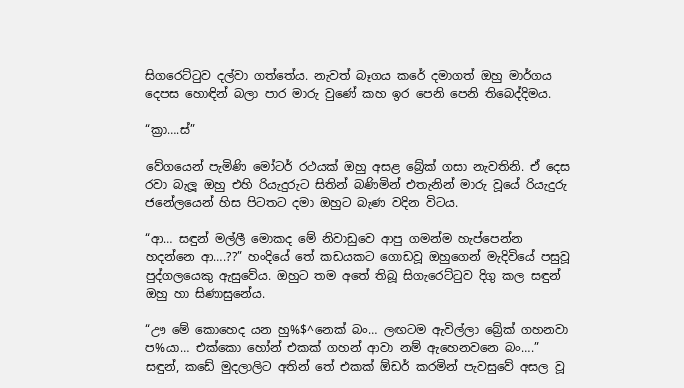සිගරෙට්ටුව දල්වා ගත්තේය. නැවත් බෑගය කරේ දමාගත් ඔහු මාර්ගය දෙපස හොඳින් බලා පාර මාරු වුණේ කහ ඉර පෙනි පෙනි තිබෙද්දිමය.

“ක්‍රා….ස්”

වේගයෙන් පැමිණි මෝටර් රථයක් ඔහු අසළ බ්‍රේක් ගසා නැවතිනි. ඒ දෙස රවා බැලූ ඔහු එහි රියැදුරුට සිතින් බණිමින් එතැනින් මාරු වූයේ රියැදුරු ජනේලයෙන් හිස පිටතට දමා ඔහුට බැණ වදින විටය.

“ආ… සඳුන් මල්ලී මොකද මේ නිවාඩුවෙ ආපු ගමන්ම හැප්පෙන්න හදන්නෙ ආ….??” හංදියේ තේ කඩයකට ගොඩවූ ඔහුගෙන් මැදිවියේ පසුවූ පුද්ගලයෙකු ඇසුවේය. ඔහුට තම අතේ තිබූ සිගැරෙට්ටුව දිගු කල සඳුන් ඔහු හා සිණාසුනේය.

“ඌ මේ කොහෙද යන හු%$^නෙක් බං… ලඟටම ඇවිල්ලා බ්‍රේක් ගහනවා ප%යා… එක්කො හෝන් එකක් ගහන් ආවා නම් ඇහෙනවනෙ බං….” සඳුන්, කඩේ මුදලාලිට අතින් තේ එකක් ඕඩර් කරමින් පැවසුවේ අසල වූ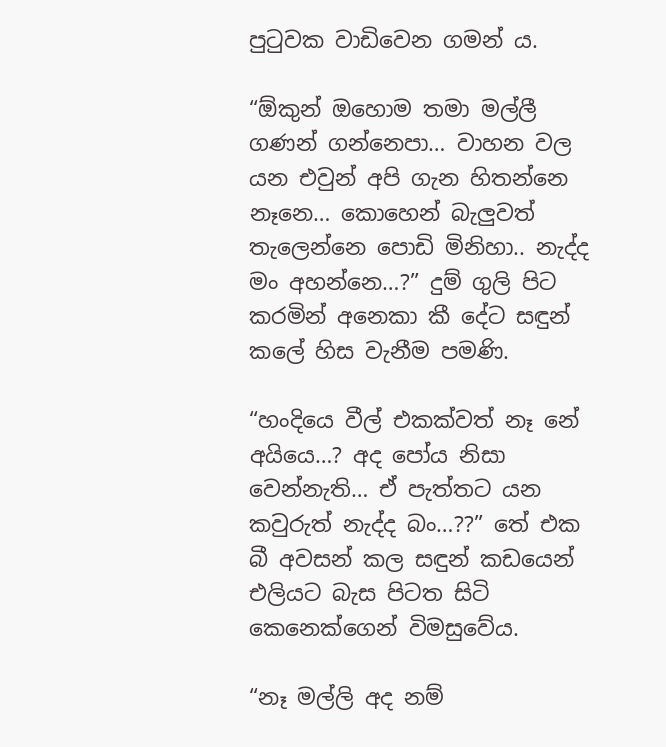පුටුවක වාඩිවෙන ගමන් ය.

“ඕකුන් ඔහොම තමා මල්ලී ගණන් ගන්නෙපා… වාහන වල යන එවුන් අපි ගැන හිතන්නෙ නෑනෙ… කොහෙන් බැලුවත් තැලෙන්නෙ පොඩි මිනිහා.. නැද්ද මං අහන්නෙ…?” දුම් ගුලි පිට කරමින් අනෙකා කී දේට සඳුන් කලේ හිස වැනීම පමණි.

“හංදියෙ වීල් එකක්වත් නෑ නේ අයියෙ…? අද පෝය නිසා වෙන්නැති… ඒ පැත්තට යන කවුරුත් නැද්ද බං…??” තේ එක බී අවසන් කල සඳුන් කඩයෙන් එලියට බැස පිටත සිටි කෙනෙක්ගෙන් විමසුවේය.

“නෑ මල්ලි අද නම්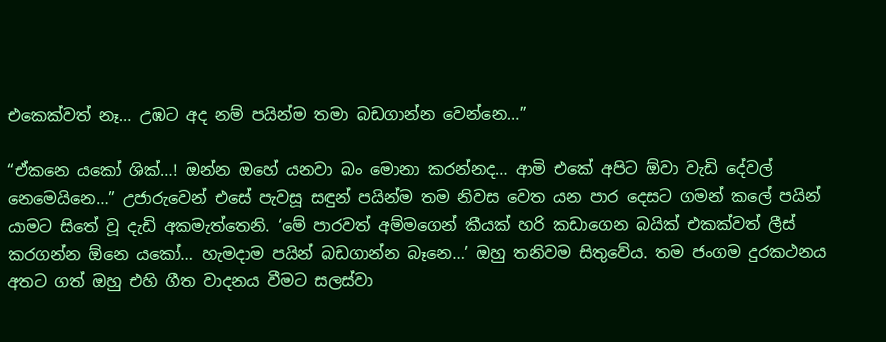එකෙක්වත් නෑ… උඹට අද නම් පයින්ම තමා බඩගාන්න වෙන්නෙ…”

“ඒකනෙ යකෝ ශික්…! ඔන්න ඔහේ යනවා බං මොනා කරන්නද… ආමි එකේ අපිට ඕවා වැඩි දේවල් නෙමෙයිනෙ…” උජාරුවෙන් එසේ පැවසූ සඳුන් පයින්ම තම නිවස වෙත යන පාර දෙසට ගමන් කලේ පයින් යාමට සිතේ වූ දැඩි අකමැත්තෙනි. ‘මේ පාරවත් අම්මගෙන් කීයක් හරි කඩාගෙන බයික් එකක්වත් ලීස් කරගන්න ඕනෙ යකෝ… හැමදාම පයින් බඩගාන්න බෑනෙ…’ ඔහු තනිවම සිතුවේය. තම ජංගම දුරකථනය අතට ගත් ඔහු එහි ගීත වාදනය වීමට සලස්වා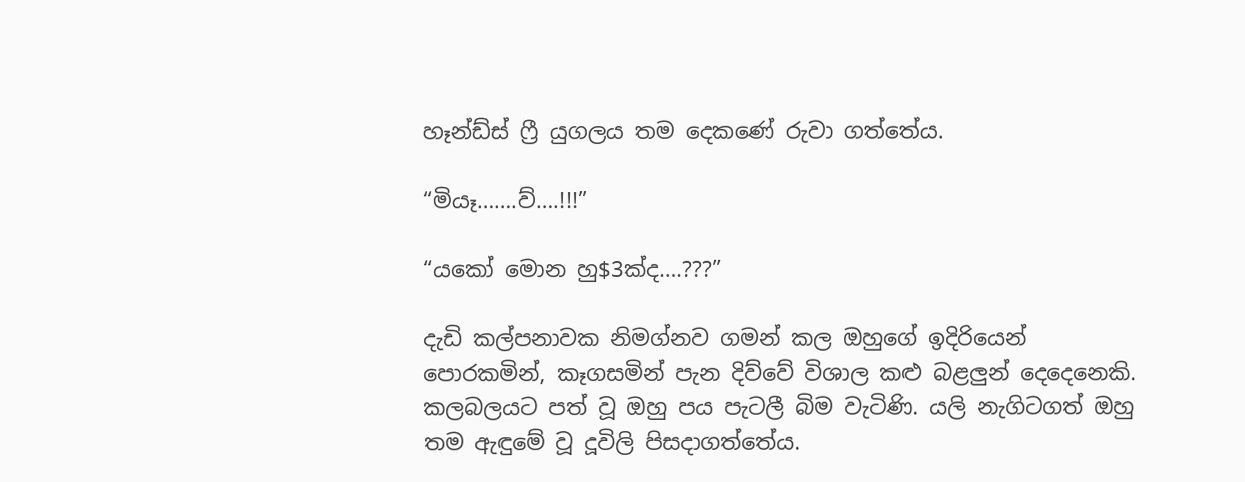හෑන්ඩ්ස් ෆ්‍රී යුගලය තම දෙකණේ රුවා ගත්තේය.

“මියෑ…….ව්….!!!”

“යකෝ මොන හු$3ක්ද….???”

දැඩි කල්පනාවක නිමග්නව ගමන් කල ඔහුගේ ඉදිරියෙන් පොරකමින්, කෑගසමින් පැන දිව්වේ විශාල කළු බළලුන් දෙදෙනෙකි. කලබලයට පත් වූ ඔහු පය පැටලී බිම වැටිණි. යලි නැගිටගත් ඔහු තම ඇඳුමේ වූ දූවිලි පිසදාගත්තේය.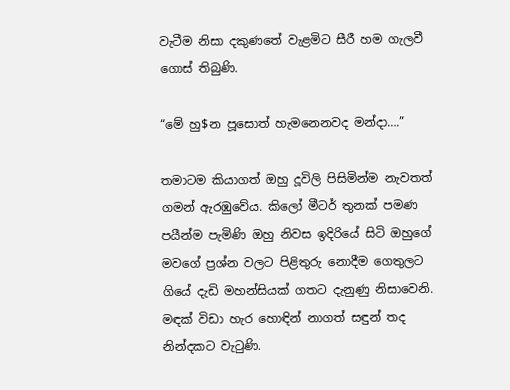වැටීම නිසා දකුණතේ වැළමිට සීරී හම ගැලවී ගොස් තිබුණි.

“මේ හු$න පූසොත් හැමනෙනවද මන්දා….”

තමාටම කියාගත් ඔහු දූවිලි පිසිමින්ම නැවතත් ගමන් ඇරඹුවේය. කිලෝ මීටර් තුනක් පමණ පයීන්ම පැමිණි ඔහු නිවස ඉදිරියේ සිටි ඔහුගේ මවගේ ප්‍රශ්න වලට පිළිතුරු නොදීම ගෙතුලට ගියේ දැඩි මහන්සියක් ගතට දැනුණු නිසාවෙනි. මඳක් විඩා හැර හොඳින් නාගත් සඳුන් තද නින්දකට වැටුණි.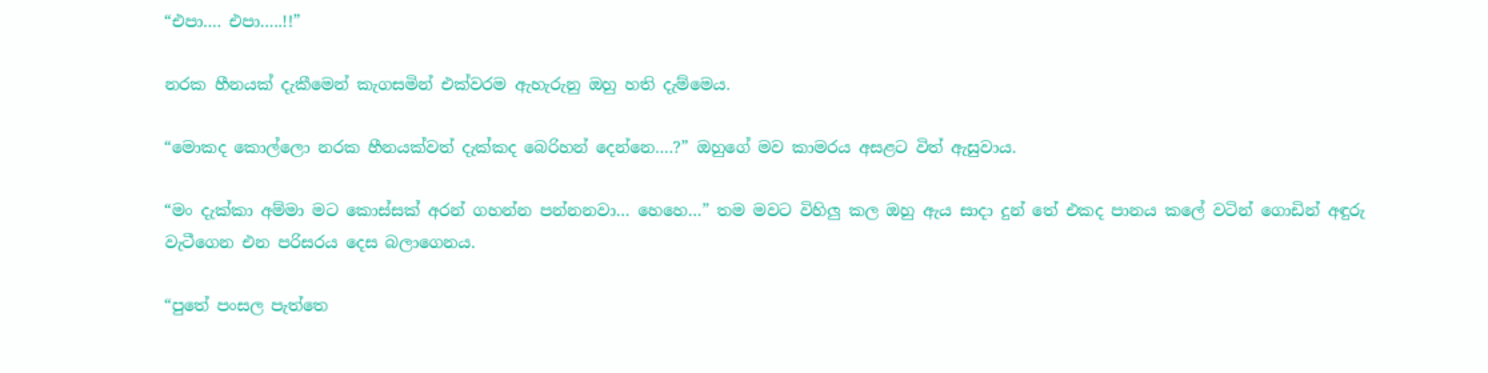“එපා…. එපා…..!!”

නරක හීනයක් දැකීමෙන් කැගසමින් එක්වරම ඇහැරුනු ඔහු හති දැම්මෙය.

“මොකද කොල්ලො නරක හීනයක්වත් දැක්කද බෙරිහන් දෙන්නෙ….?” ඔහුගේ මව කාමරය අසළට විත් ඇසුවාය.

“මං දැක්කා අම්මා මට කොස්සක් අරන් ගහන්න පන්නනවා… හෙහෙ…” තම මවට විහිලු කල ඔහු ඇය සාදා දුන් තේ එකද පානය කලේ වටින් ගොඩින් අඳුරු වැටීගෙන එන පරිසරය දෙස බලාගෙනය.

“පුතේ පංසල පැත්තෙ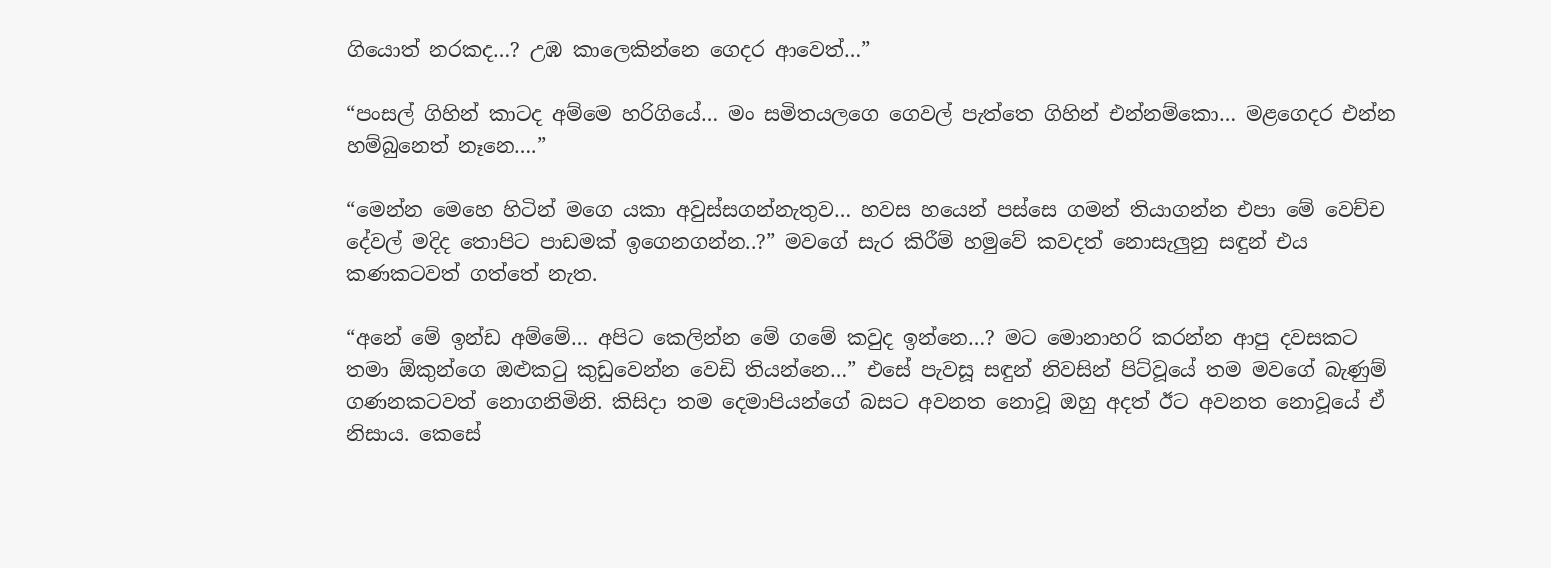ගියොත් නරකද…? උඹ කාලෙකින්නෙ ගෙදර ආවෙත්…”

“පංසල් ගිහින් කාටද අම්මෙ හරිගියේ… මං සමිතයලගෙ ගෙවල් පැත්තෙ ගිහින් එන්නම්කො… මළගෙදර එන්න හම්බුනෙත් නෑනෙ….”

“මෙන්න මෙහෙ හිටින් මගෙ යකා අවුස්සගන්නැතුව… හවස හයෙන් පස්සෙ ගමන් තියාගන්න එපා මේ වෙච්ච දේවල් මදිද තොපිට පාඩමක් ඉගෙනගන්න..?” මවගේ සැර කිරීම් හමුවේ කවදත් නොසැලුනු සඳුන් එය කණකටවත් ගත්තේ නැත.

“අනේ මේ ඉන්ඩ අම්මේ… අපිට කෙලින්න මේ ගමේ කවුද ඉන්නෙ…? මට මොනාහරි කරන්න ආපු දවසකට තමා ඕකුන්ගෙ ඔළුකටු කුඩුවෙන්න වෙඩි තියන්නෙ…” එසේ පැවසූ සඳුන් නිවසින් පිට්වූයේ තම මවගේ බැණුම් ගණනකටවත් නොගනිමිනි. කිසිදා තම දෙමාපියන්ගේ බසට අවනත නොවූ ඔහු අදත් ඊට අවනත නොවූයේ ඒ නිසාය. කෙසේ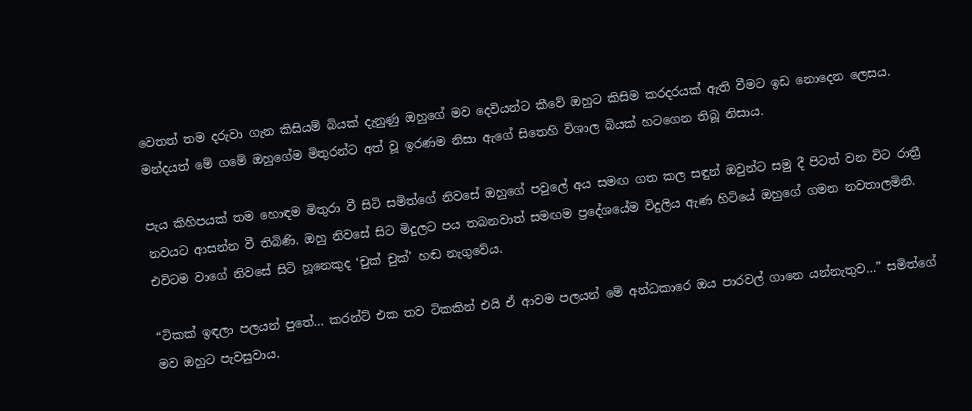වෙතත් තම දරුවා ගැන කිසියම් බියක් දැනුණු ඔහුගේ මව දෙවියන්ට කීවේ ඔහුට කිසිම කරදරයක් ඇති වීමට ඉඩ නොදෙන ලෙසය. මන්දයත් මේ ගමේ ඔහුගේම මිතුරන්ට අත් වූ ඉරණම නිසා ඇගේ සිතෙහි විශාල බියක් හටගෙන තිබූ නිසාය.

පැය කිහිපයක් තම හොඳම මිතුරා වී සිටි සමිත්ගේ නිවසේ ඔහුගේ පවුලේ අය සමඟ ගත කල සඳුන් ඔවුන්ට සමු දී පිටත් වන විට රාත්‍රී නවයට ආසන්න වී තිබිණි. ඔහු නිවසේ සිට මිදුලට පය තබනවාත් සමඟම ප්‍රදේශයේම විදුලිය ඇණ හිටියේ ඔහුගේ ගමන නවතාලමිනි. එවිටම වාගේ නිවසේ සිටි හූනෙකුද ‘චුක් චුක්’ හඬ නැගුවේය.

“ටිකක් ඉඳලා පලයන් පුතේ… කරන්ට් එක තව ටිකකින් එයි ඒ ආවම පලයන් මේ අන්ධකාරෙ ඔය පාරවල් ගානෙ යන්නැතුව…” සමිත්ගේ මව ඔහුට පැවසුවාය.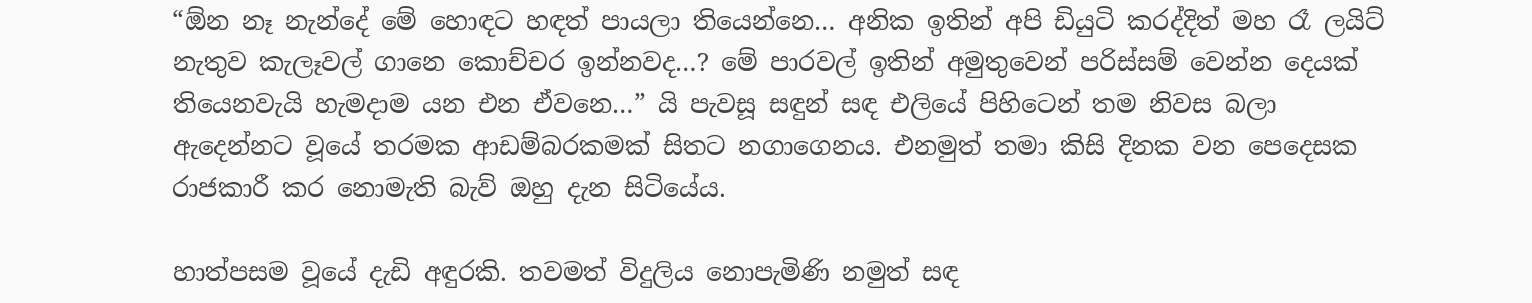“ඕන නෑ නැන්දේ මේ හොඳට හඳත් පායලා තියෙන්නෙ… අනික ඉතින් අපි ඩියුටි කරද්දිත් මහ රෑ ලයිට් නැතුව කැලෑවල් ගානෙ කොච්චර ඉන්නවද…? මේ පාරවල් ඉතින් අමුතුවෙන් පරිස්සම් වෙන්න දෙයක් තියෙනවැයි හැමදාම යන එන ඒවනෙ…” යි පැවසූ සඳුන් සඳ එලියේ පිහිටෙන් තම නිවස බලා ඇදෙන්නට වූයේ තරමක ආඩම්බරකමක් සිතට නගාගෙනය. එනමුත් තමා කිසි දිනක වන පෙදෙසක රාජකාරී කර නොමැති බැව් ඔහු දැන සිටියේය.

හාත්පසම වූයේ දැඩි අඳුරකි. තවමත් විදුලිය නොපැමිණි නමුත් සඳ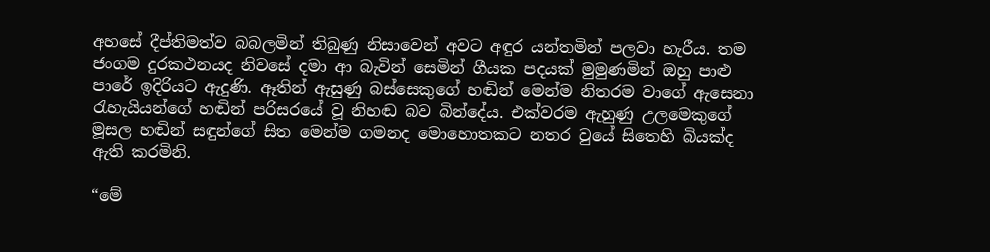අහසේ දීප්තිමත්ව බබලමින් තිබුණු නිසාවෙන් අවට අඳුර යන්තමින් පලවා හැරීය. තම ජංගම දුරකථනයද නිවසේ දමා ආ බැවින් සෙමින් ගීයක පදයක් මුමුණමින් ඔහු පාළු පාරේ ඉදිරියට ඇදුණි. ඈතින් ඇසුණු බස්සෙකුගේ හඬින් මෙන්ම නිතරම වාගේ ඇසෙනා රැහැයියන්ගේ හඬින් පරිසරයේ වූ නිහඬ බව බින්දේය. එක්වරම ඇහුණු උලමෙකුගේ මූසල හඬින් සඳුන්ගේ සිත මෙන්ම ගමනද මොහොතකට නතර වුයේ සිතෙහි බියක්ද ඇති කරමිනි.

“මේ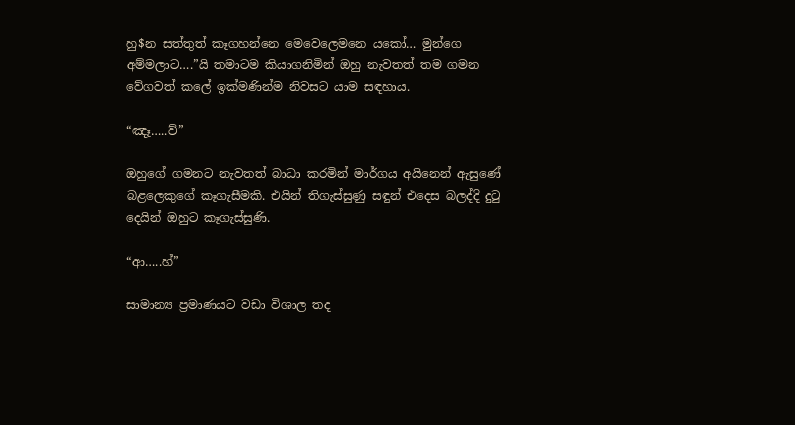හු$න සත්තුත් කෑගහන්නෙ මෙවෙලෙමනෙ යකෝ… මුන්ගෙ අම්මලාට….”යි තමාටම කියාගනිමින් ඔහු නැවතත් තම ගමන වේගවත් කලේ ඉක්මණින්ම නිවසට යාම සඳහාය.

“ඤෑ…..ව්”

ඔහුගේ ගමනට නැවතත් බාධා කරමින් මාර්ගය අයිනෙන් ඇසුණේ බළලෙකුගේ කෑගැසීමකි. එයින් තිගැස්සුණු සඳුන් එදෙස බලද්දි දුටු දෙයින් ඔහුට කෑගැස්සුණි.

“ආ…..හ්”

සාමාන්‍ය ප්‍රමාණයට වඩා විශාල තද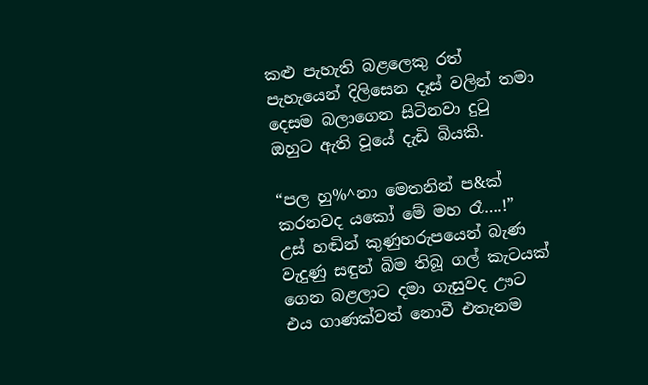කළු පැහැති බළලෙකු රත් පැහැයෙන් දිලිසෙන දෑස් වලින් තමා දෙසම බලාගෙන සිටිනවා දුටු ඔහුට ඇති වූයේ දැඩි බියකි.

“පල හු%^නා මෙතනින් ප&ක් කරනවද යකෝ මේ මහ රෑ….!” උස් හඬින් කුණුහරුපයෙන් බැණ වැදුණු සඳුන් බිම තිබූ ගල් කැටයක් ගෙන බළලාට දමා ගැසුවද ඌට එය ගාණක්වත් නොවී එතැනම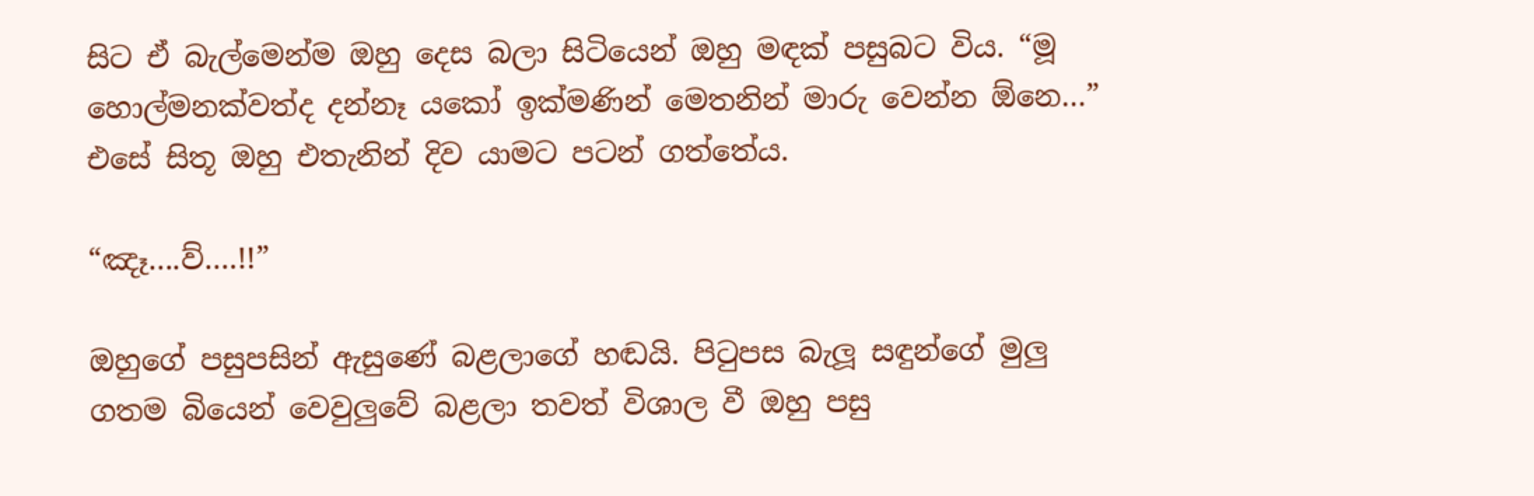සිට ඒ බැල්මෙන්ම ඔහු දෙස බලා සිටියෙන් ඔහු මඳක් පසුබට විය. “මූ හොල්මනක්වත්ද දන්නෑ යකෝ ඉක්මණින් මෙතනින් මාරු වෙන්න ඕනෙ…” එසේ සිතූ ඔහු එතැනින් දිව යාමට පටන් ගත්තේය.

“ඤෑ….ව්….!!”

ඔහුගේ පසුපසින් ඇසුණේ බළලාගේ හඬයි. පිටුපස බැලූ සඳුන්ගේ මුලු ගතම බියෙන් වෙවුලුවේ බළලා තවත් විශාල වී ඔහු පසු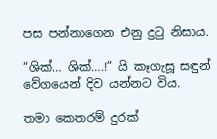පස පන්නාගෙන එනු දුටු නිසාය.

“ශික්… ශික්….!” යි කෑගැසූ සඳුන් වේගයෙන් දිව යන්නට විය.

තමා කෙතරම් දුරක්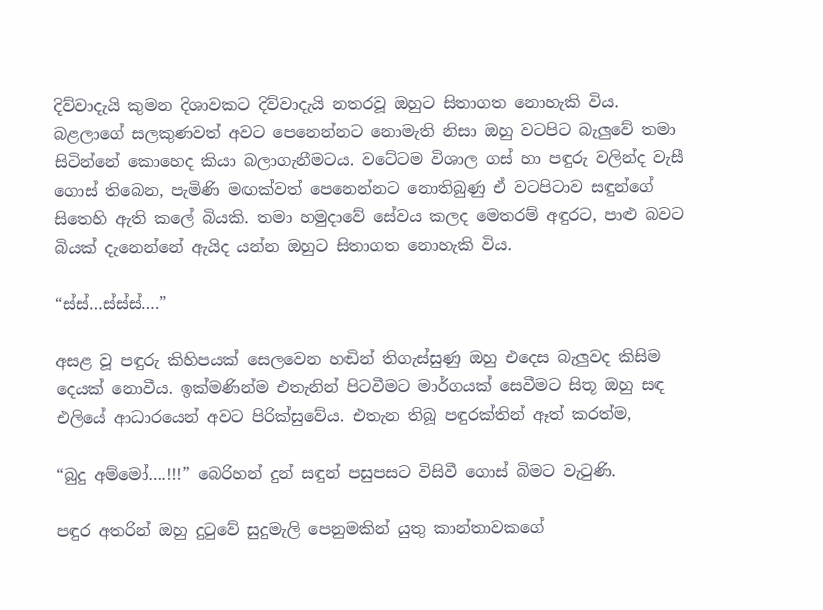දිව්වාදැයි කුමන දිශාවකට දිව්වාදැයි නතරවූ ඔහුට සිතාගත නොහැකි විය. බළලාගේ සලකුණවත් අවට පෙනෙන්නට නොමැති නිසා ඔහු වටපිට බැලුවේ තමා සිටින්නේ කොහෙද කියා බලාගැනීමටය. වටේටම විශාල ගස් හා පඳුරු වලින්ද වැසී ගොස් තිබෙන, පැමිණි මඟක්වත් පෙනෙන්නට නොතිබුණු ඒ වටපිටාව සඳුන්ගේ සිතෙහි ඇති කලේ බියකි. තමා හමුදාවේ සේවය කලද මෙතරම් අඳුරට, පාළු බවට බියක් දැනෙන්නේ ඇයිද යන්න ඔහුට සිතාගත නොහැකි විය.

“ස්ස්…ස්ස්ස්….”

අසළ වූ පඳුරු කිහිපයක් සෙලවෙන හඬින් තිගැස්සුණු ඔහු එදෙස බැලුවද කිසිම දෙයක් නොවීය. ඉක්මණින්ම එතැනින් පිටවීමට මාර්ගයක් සෙවීමට සිතූ ඔහු සඳ එලියේ ආධාරයෙන් අවට පිරික්සුවේය. එතැන තිබූ පඳුරක්තින් ඈත් කරත්ම,

“බුදු අම්මෝ….!!!” බෙරිහන් දුන් සඳුන් පසුපසට විසිවී ගොස් බිමට වැටුණි.

පඳුර අතරින් ඔහු දුටුවේ සුදුමැලි පෙනුමකින් යුතු කාන්තාවකගේ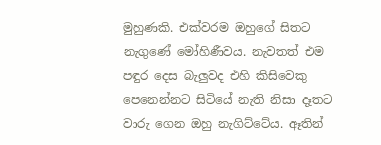මුහුණකි. එක්වරම ඔහුගේ සිතට නැගුණේ මෝහිණීවය. නැවතත් එම පඳුර දෙස බැලුවද එහි කිසිවෙකු පෙනෙන්නට සිටියේ නැති නිසා දෑතට වාරු ගෙන ඔහු නැගිට්ටේය. ඈතින්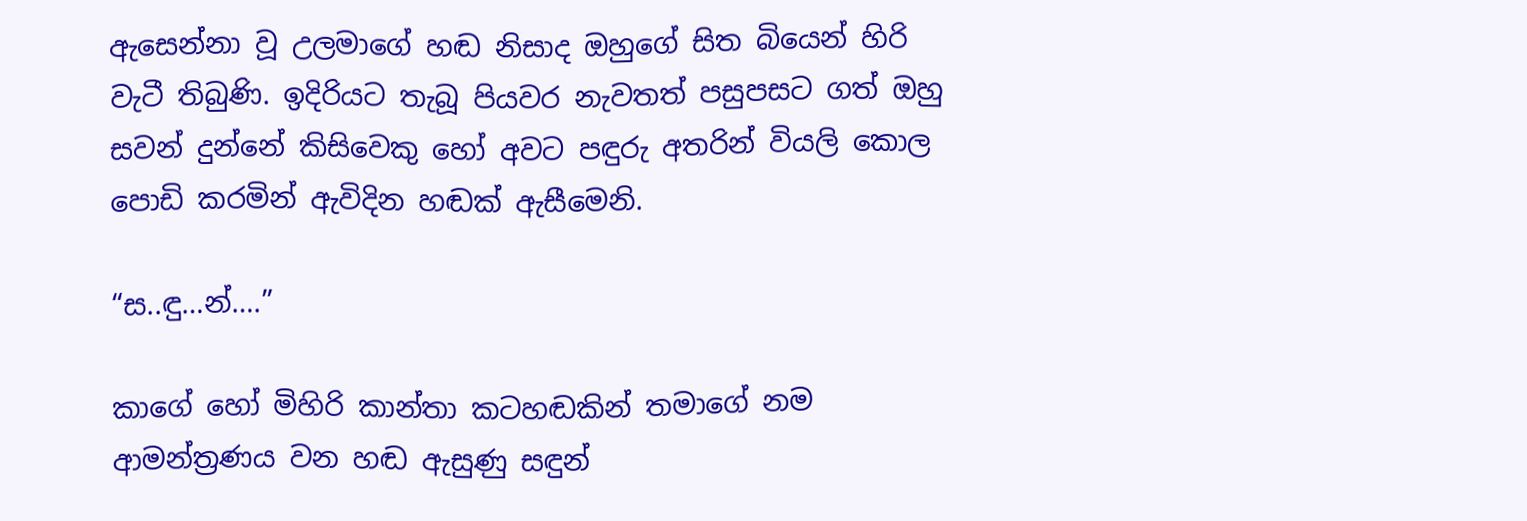ඇසෙන්නා වූ උලමාගේ හඬ නිසාද ඔහුගේ සිත බියෙන් හිරි වැටී තිබුණි. ඉදිරියට තැබූ පියවර නැවතත් පසුපසට ගත් ඔහු සවන් දුන්නේ කිසිවෙකු හෝ අවට පඳුරු අතරින් වියලි කොල පොඩි කරමින් ඇවිදින හඬක් ඇසීමෙනි.

“ස..ඳු…න්….”

කාගේ හෝ මිහිරි කාන්තා කටහඬකින් තමාගේ නම ආමන්ත්‍රණය වන හඬ ඇසුණු සඳුන්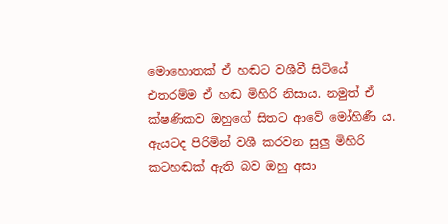මොහොතක් ඒ හඬට වශීවී සිටියේ එතරම්ම ඒ හඬ මිහිරි නිසාය. නමුත් ඒ ක්ෂණිකව ඔහුගේ සිතට ආවේ මෝහිණී ය. ඇයටද පිරිමින් වශී කරවන සුලු මිහිරි කටහඬක් ඇති බව ඔහු අසා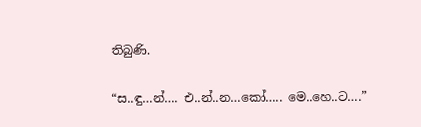තිබුණි.

“ස..ඳු…න්…. එ..න්..න…කෝ….. මෙ..හෙ..ට….”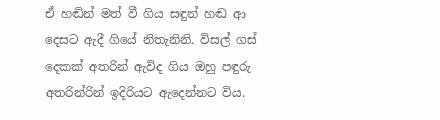ඒ හඬින් මත් වී ගිය සඳුන් හඬ ආ දෙසට ඇදී ගියේ නිතැනිනි. විසල් ගස් දෙකක් අතරින් ඇවිද ගිය ඔහු පඳුරු අතරින්රින් ඉදිරියට ඇදෙන්නට විය.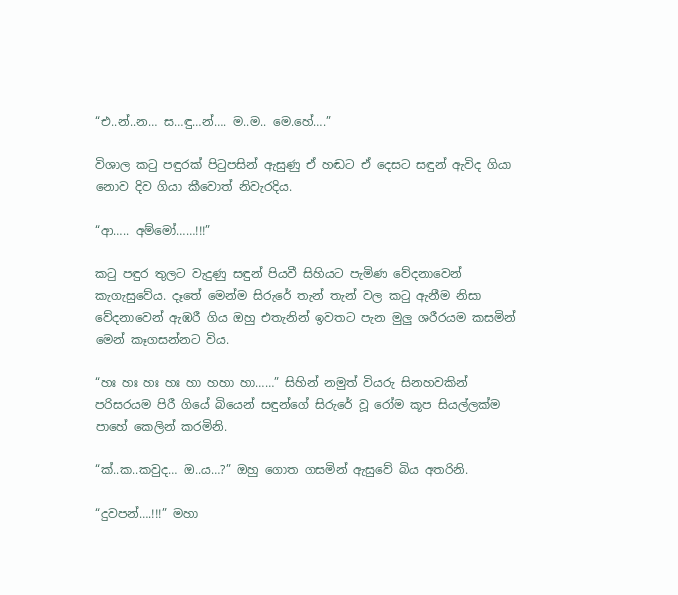“එ..න්..න… ස…ඳු…න්…. ම..ම.. මෙ.හේ….”

විශාල කටු පඳුරක් පිටුපසින් ඇසුණු ඒ හඬට ඒ දෙසට සඳුන් ඇවිද ගියා නොව දිව ගියා කීවොත් නිවැරදිය.

“ආ….. අම්මෝ……!!!”

කටු පඳුර තුලට වැදුණු සඳුන් පියවී සිහියට පැමිණ වේදනාවෙන් කැගැසුවේය. දෑතේ මෙන්ම සිරුරේ තැන් තැන් වල කටු ඇනීම නිසා වේදනාවෙන් ඇඹරී ගිය ඔහු එතැනින් ඉවතට පැන මුලු ශරීරයම කසමින් මෙන් කෑගසන්නට විය.

“හඃ හඃ හඃ හඃ හා හහා හා……” සිහින් නමුත් වියරු සිනහවකින් පරිසරයම පිරී ගියේ බියෙන් සඳුන්ගේ සිරුරේ වූ රෝම කූප සියල්ලක්ම පාහේ කෙලින් කරමිනි.

“ක්..ක..කවුද… ඔ..ය…?” ඔහු ගොත ගසමින් ඇසුවේ බිය අතරිනි.

“දුවපන්….!!!” මහා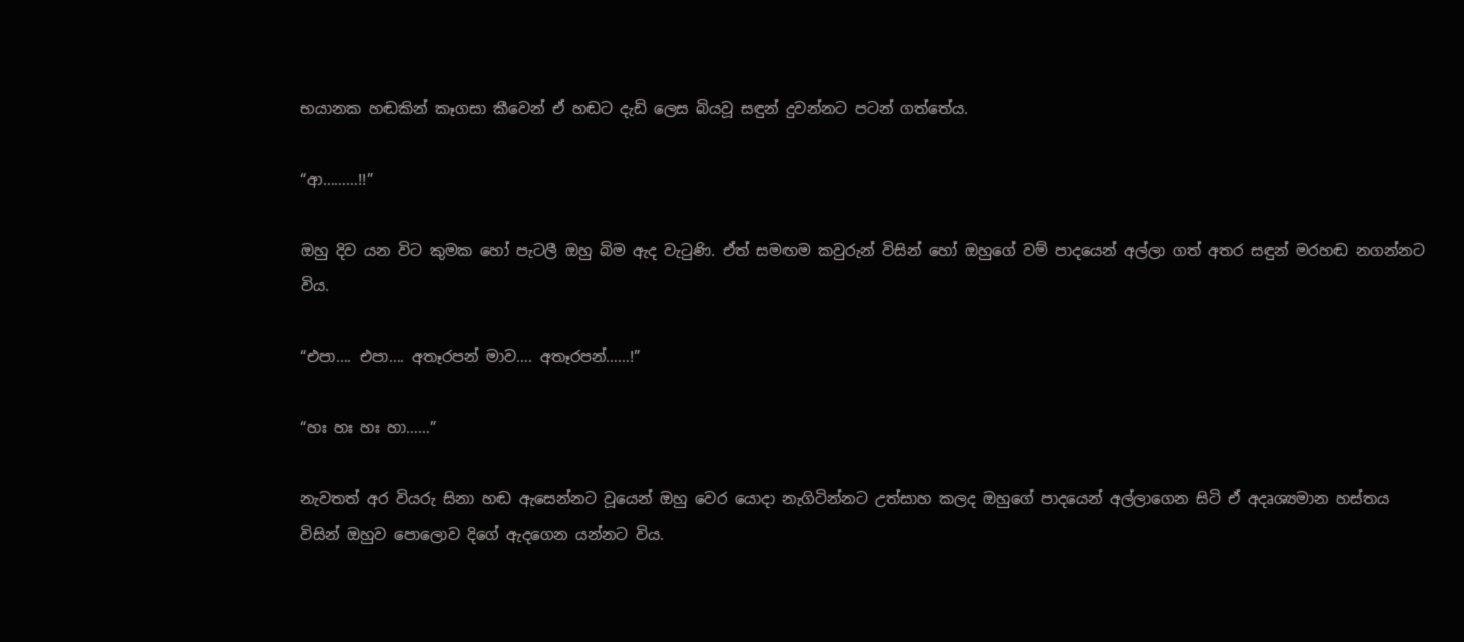භයානක හඬකින් කෑගසා කීවෙන් ඒ හඬට දැඩි ලෙස බියවූ සඳුන් දුවන්නට පටන් ගත්තේය.

“ආ………!!”

ඔහු දිව යන විට කුමක හෝ පැටලී ඔහු බිම ඇද වැටුණි. ඒත් සමඟම කවුරුන් විසින් හෝ ඔහුගේ වම් පාදයෙන් අල්ලා ගත් අතර සඳුන් මරහඬ නගන්නට විය.

“එපා…. එපා…. අතෑරපන් මාව…. අතෑරපන්……!”

“හඃ හඃ හඃ හා……”

නැවතත් අර වියරු සිනා හඬ ඇසෙන්නට වූයෙන් ඔහු වෙර යොදා නැගිටින්නට උත්සාහ කලද ඔහුගේ පාදයෙන් අල්ලාගෙන සිටි ඒ අදෘශ්‍යමාන හස්තය විසින් ඔහුව පොලොව දිගේ ඇදගෙන යන්නට විය.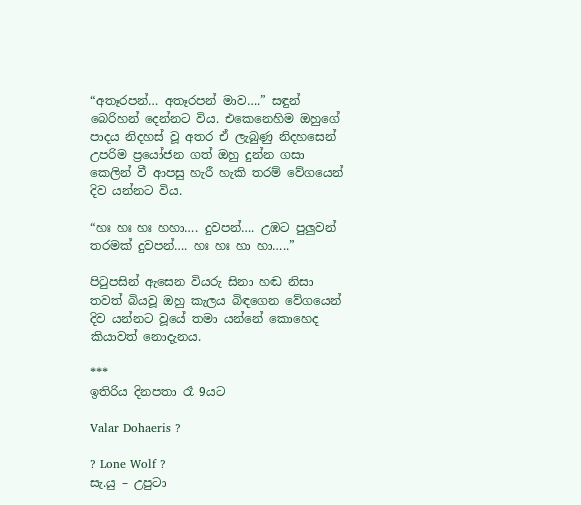“අතෑරපන්… අතෑරපන් මාව….” සඳුන් බෙරිහන් දෙන්නට විය. එකෙනෙහිම ඔහුගේ පාදය නිදහස් වූ අතර ඒ ලැබුණු නිදහසෙන් උපරිම ප්‍රයෝජන ගත් ඔහු දුන්න ගසා කෙලින් වී ආපසු හැරී හැකි තරම් වේගයෙන් දිව යන්නට විය.

“හඃ හඃ හඃ හහා…. දුවපන්…. උඹට පුලුවන් තරමක් දුවපන්…. හඃ හඃ හා හා…..”

පිටුපසින් ඇසෙන වියරු සිනා හඬ නිසා තවත් බියවූ ඔහු කැලය බිඳගෙන වේගයෙන් දිව යන්නට වූයේ තමා යන්නේ කොහෙද කියාවත් නොදැනය.

***
ඉතිරිය දිනපතා රෑ 9යට

Valar Dohaeris ?

? Lone Wolf ?
සැ.යු – උපුටා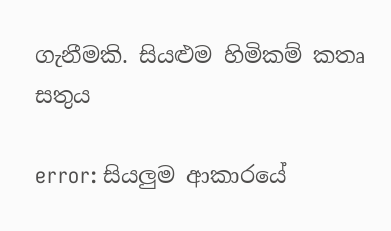ගැනීමකි. සියළුම හිමිකම් කතෘ සතුය

error: සියලුම ආකාරයේ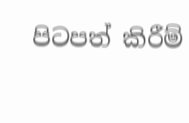පිටපත් කිරීම්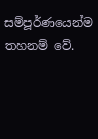සම්පූර්ණයෙන්ම තහනම් වේ.